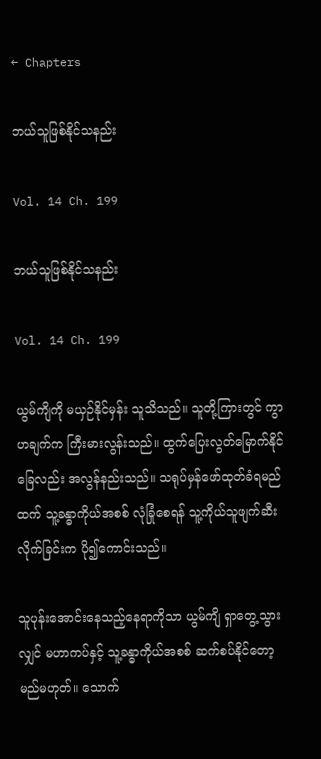← Chapters

ဘယ်သူဖြစ်နိုင်သနည်း

Vol. 14 Ch. 199

ဘယ်သူဖြစ်နိုင်သနည်း

Vol. 14 Ch. 199

ယွမ်ကျိကို မယှဉ်နိုင်မှန်း သူသိသည်။ သူတို့ကြားတွင် ကွာဟချက်က ကြီးမားလွန်းသည်။ ထွက်ပြေးလွတ်မြောက်နိုင်ခြေလည်း အလွန်နည်းသည်။ သရုပ်မှန်ဖော်ထုတ်ခံရမည်ထက် သူ့ခန္ဓာကိုယ်အစစ် လုံခြုံစေရန် သူ့ကိုယ်သူဖျက်ဆီးလိုက်ခြင်းက ပို၍ကောင်းသည်။

သူပုန်းအောင်းနေသည့်နေရာကိုသာ ယွမ်ကျိ ရှာတွေ့သွားလျှင် မဟာကပ်နှင့် သူ့ခန္ဓာကိုယ်အစစ် ဆက်စပ်နိုင်တော့မည်မဟုတ်။ သောက်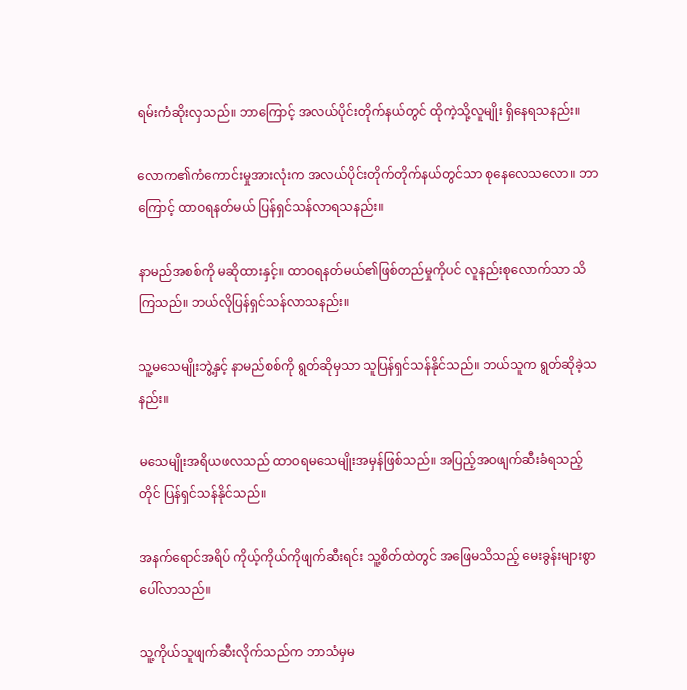ရမ်းကံဆိုးလှသည်။ ဘာကြောင့် အလယ်ပိုင်းတိုက်နယ်တွင် ထိုကဲ့သို့လူမျိုး ရှိနေရသနည်း။

လောက၏ကံကောင်းမှုအားလုံးက အလယ်ပိုင်းတိုက်တိုက်နယ်တွင်သာ စုနေလေသလော။ ဘာကြောင့် ထာဝရနတ်မယ် ပြန်ရှင်သန်လာရသနည်း။

နာမည်အစစ်ကို မဆိုထားနှင့်။ ထာဝရနတ်မယ်၏ဖြစ်တည်မှုကိုပင် လူနည်းစုလောက်သာ သိကြသည်။ ဘယ်လိုပြန်ရှင်သန်လာသနည်း။

သူ့မသေမျိုးဘွဲ့နှင့် နာမည်စစ်ကို ရွတ်ဆိုမှသာ သူပြန်ရှင်သန်နိုင်သည်။ ဘယ်သူက ရွတ်ဆိုခဲ့သနည်း။

မသေမျိုးအရိယဖလသည် ထာဝရမသေမျိုးအမှန်ဖြစ်သည်။ အပြည့်အဝဖျက်ဆီးခံရသည့်တိုင် ပြန်ရှင်သန်နိုင်သည်။

အနက်ရောင်အရိပ် ကိုယ့်ကိုယ်ကိုဖျက်ဆီးရင်း သူ့စိတ်ထဲတွင် အဖြေမသိသည့် မေးခွန်းများစွာပေါ်လာသည်။

သူ့ကိုယ်သူဖျက်ဆီးလိုက်သည်က ဘာသံမှမ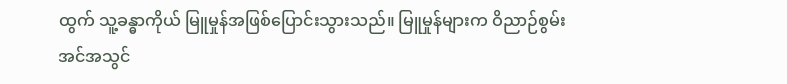ထွက် သူ့ခန္ဓာကိုယ် မြူမှုန်အဖြစ်ပြောင်းသွားသည်။ မြူမှုန်များက ဝိညာဉ်စွမ်းအင်အသွင်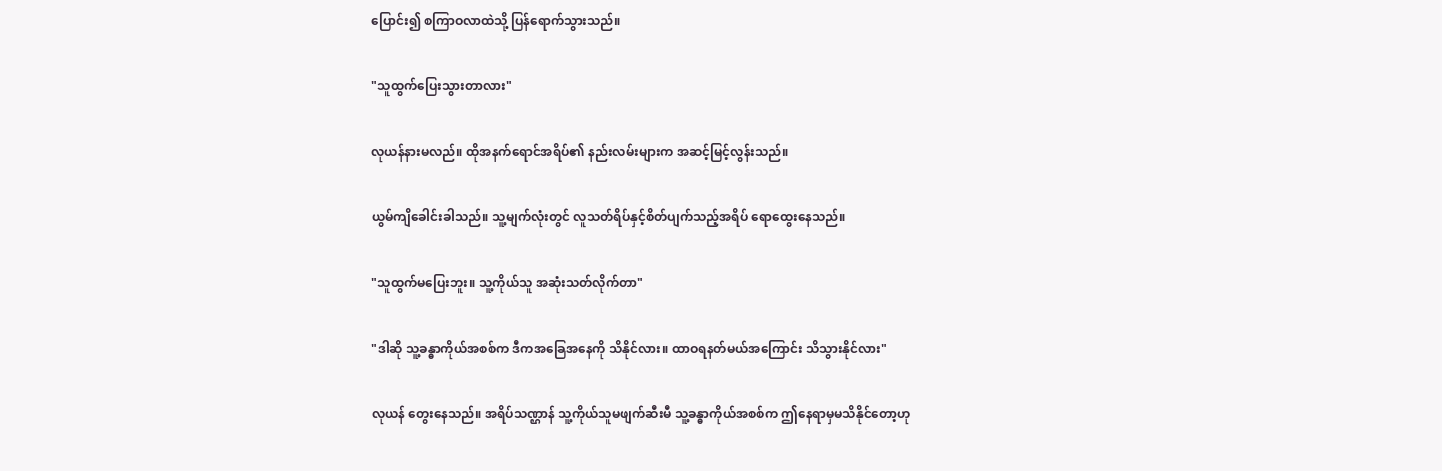ပြောင်း၍ စကြာဝလာထဲသို့ ပြန်ရောက်သွားသည်။

"သူထွက်ပြေးသွားတာလား"

လုယန်နားမလည်။ ထိုအနက်ရောင်အရိပ်၏ နည်းလမ်းများက အဆင့်မြင့်လွန်းသည်။

ယွမ်ကျိခေါင်းခါသည်။ သူ့မျက်လုံးတွင် လူသတ်ရိပ်နှင့်စိတ်ပျက်သည့်အရိပ် ရောထွေးနေသည်။

"သူထွက်မပြေးဘူး။ သူ့ကိုယ်သူ အဆုံးသတ်လိုက်တာ"

"ဒါဆို သူ့ခန္ဓာကိုယ်အစစ်က ဒီကအခြေအနေကို သိနိုင်လား။ ထာဝရနတ်မယ်အကြောင်း သိသွားနိုင်လား"

လုယန် တွေးနေသည်။ အရိပ်သဏ္ဌာန် သူ့ကိုယ်သူမဖျက်ဆီးမီ သူ့ခန္ဓာကိုယ်အစစ်က ဤနေရာမှမသိနိုင်တော့ဟု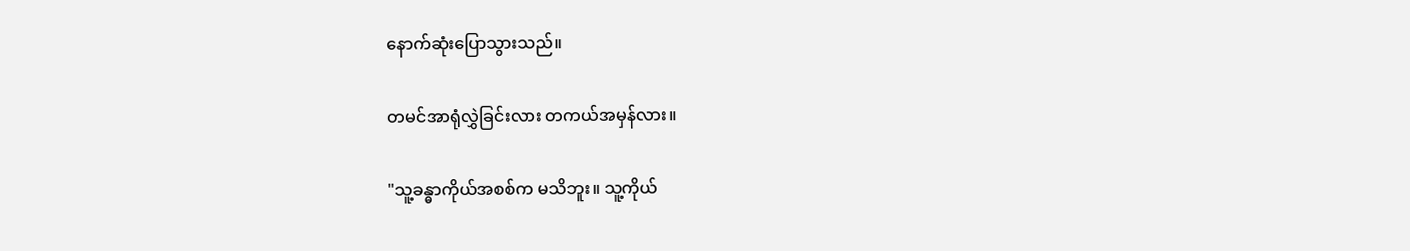နောက်ဆုံးပြောသွားသည်။

တမင်အာရုံလွှဲခြင်းလား တကယ်အမှန်လား။

"သူ့ခန္ဓာကိုယ်အစစ်က မသိဘူး။ သူ့ကိုယ်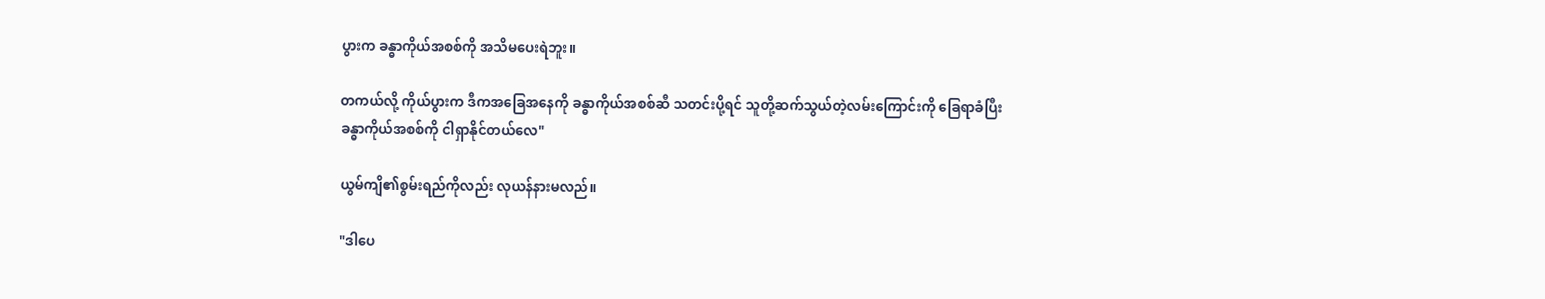ပွားက ခန္ဓာကိုယ်အစစ်ကို အသိမပေးရဲဘူး။

တကယ်လို့ ကိုယ်ပွားက ဒီကအခြေအနေကို ခန္ဓာကိုယ်အစစ်ဆီ သတင်းပို့ရင် သူတို့ဆက်သွယ်တဲ့လမ်းကြောင်းကို ခြေရာခံပြီး ခန္ဓာကိုယ်အစစ်ကို ငါရှာနိုင်တယ်လေ"

ယွမ်ကျိ၏စွမ်းရည်ကိုလည်း လုယန်နားမလည်။

"ဒါပေ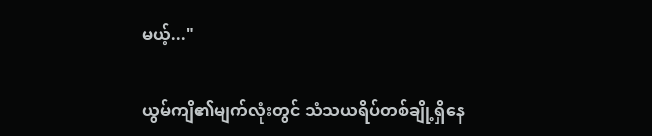မယ့်..."

ယွမ်ကျိ၏မျက်လုံးတွင် သံသယရိပ်တစ်ချို့ရှိနေ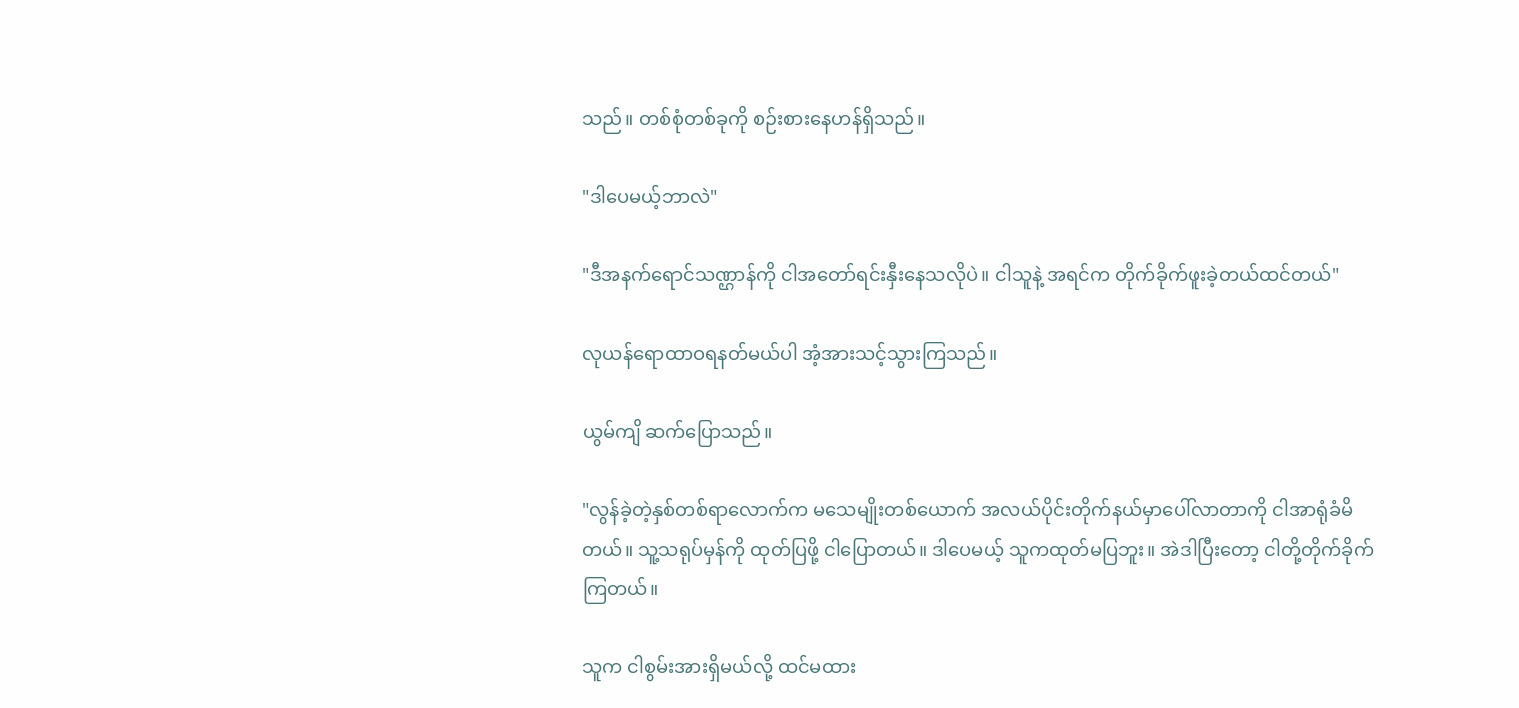သည်။ တစ်စုံတစ်ခုကို စဉ်းစားနေဟန်ရှိသည်။

"ဒါပေမယ့်ဘာလဲ"

"ဒီအနက်ရောင်သဏ္ဌာန်ကို ငါအတော်ရင်းနှီးနေသလိုပဲ။ ငါသူနဲ့ အရင်က တိုက်ခိုက်ဖူးခဲ့တယ်ထင်တယ်"

လုယန်ရောထာဝရနတ်မယ်ပါ အံ့အားသင့်သွားကြသည်။

ယွမ်ကျိ ဆက်ပြောသည်။

"လွန်ခဲ့တဲ့နှစ်တစ်ရာလောက်က မသေမျိုးတစ်ယောက် အလယ်ပိုင်းတိုက်နယ်မှာပေါ်လာတာကို ငါအာရုံခံမိတယ်။ သူ့သရုပ်မှန်ကို ထုတ်ပြဖို့ ငါပြောတယ်။ ဒါပေမယ့် သူကထုတ်မပြဘူး။ အဲဒါပြီးတော့ ငါတို့တိုက်ခိုက်ကြတယ်။

သူက ငါစွမ်းအားရှိမယ်လို့ ထင်မထား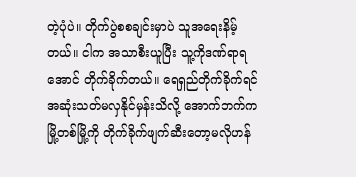တဲ့ပုံပဲ။ တိုက်ပွဲစစချင်းမှာပဲ သူအရေးနိမ့်တယ်။ ငါက အသာစီးယူပြီး သူ့ကိုဒဏ်ရာရအောင် တိုက်ခိုက်တယ်။ ရေရှည်တိုက်ခိုက်ရင် အဆုံးသတ်မလှနိုင်မှန်းသိလို့ အောက်ဘက်က မြို့တစ်မြို့ကို တိုက်ခိုက်ဖျက်ဆီးတော့မလိုဟန်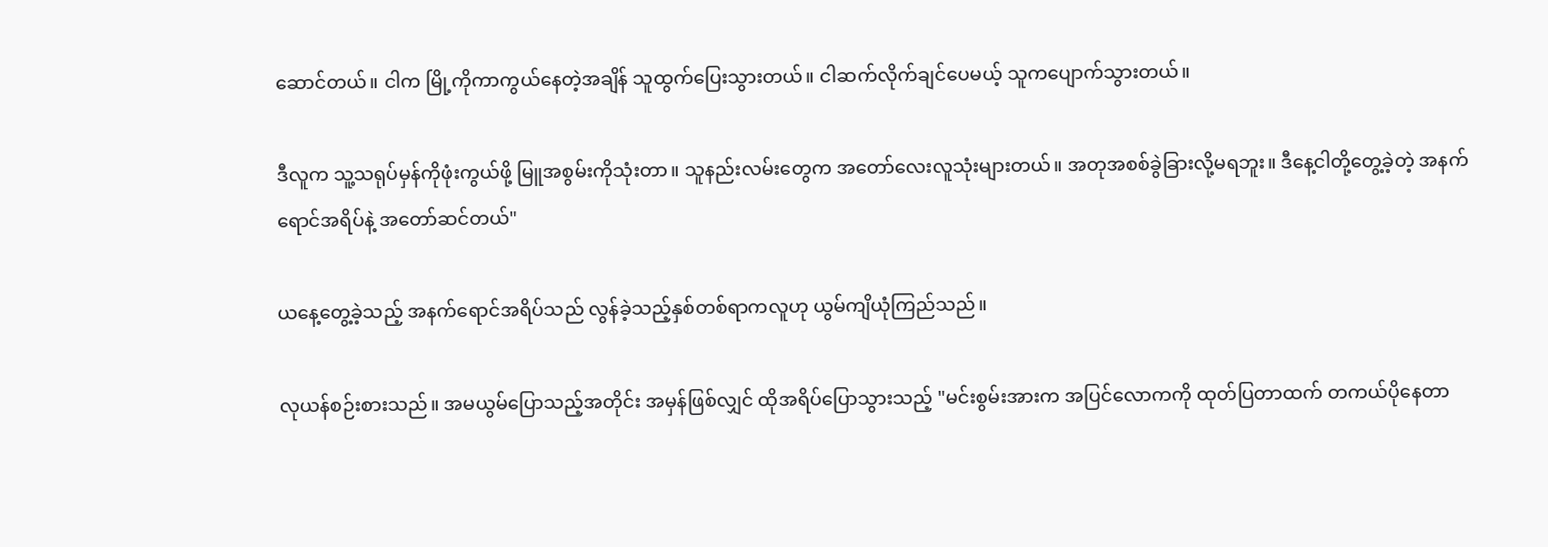ဆောင်တယ်။ ငါက မြို့ကိုကာကွယ်နေတဲ့အချိန် သူထွက်ပြေးသွားတယ်။ ငါဆက်လိုက်ချင်ပေမယ့် သူကပျောက်သွားတယ်။

ဒီလူက သူ့သရုပ်မှန်ကိုဖုံးကွယ်ဖို့ မြူအစွမ်းကိုသုံးတာ။ သူနည်းလမ်းတွေက အတော်လေးလူသုံးများတယ်။ အတုအစစ်ခွဲခြားလို့မရဘူး။ ဒီနေ့ငါတို့တွေ့ခဲ့တဲ့ အနက်ရောင်အရိပ်နဲ့ အတော်ဆင်တယ်"

ယနေ့တွေ့ခဲ့သည့် အနက်ရောင်အရိပ်သည် လွန်ခဲ့သည့်နှစ်တစ်ရာကလူဟု ယွမ်ကျိယုံကြည်သည်။

လုယန်စဉ်းစားသည်။ အမယွမ်ပြောသည့်အတိုင်း အမှန်ဖြစ်လျှင် ထိုအရိပ်ပြောသွားသည့် "မင်းစွမ်းအားက အပြင်လောကကို ထုတ်ပြတာထက် တကယ်ပိုနေတာ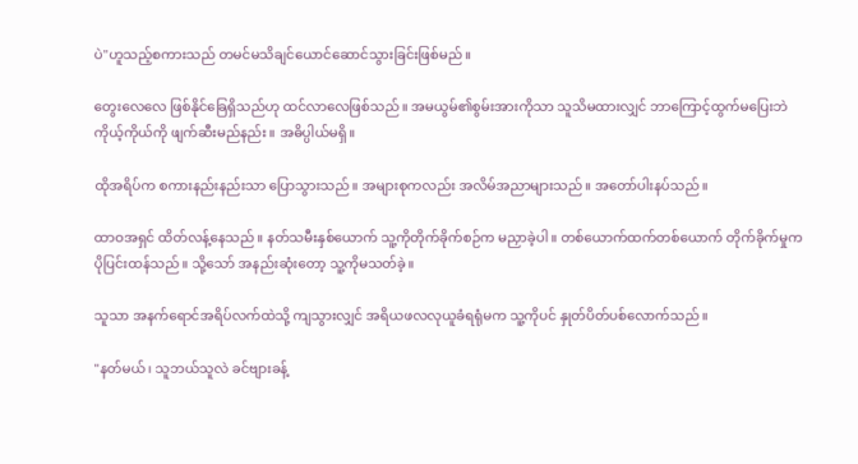ပဲ"ဟူသည့်စကားသည် တမင်မသိချင်ယောင်ဆောင်သွားခြင်းဖြစ်မည်။

တွေးလေလေ ဖြစ်နိုင်ခြေရှိသည်ဟု ထင်လာလေဖြစ်သည်။ အမယွမ်၏စွမ်းအားကိုသာ သူသိမထားလျှင် ဘာကြောင့်ထွက်မပြေးဘဲ ကိုယ့်ကိုယ်ကို ဖျက်ဆီးမည်နည်း။ အဓိပ္ပါယ်မရှိ။

ထိုအရိပ်က စကားနည်းနည်းသာ ပြောသွားသည်။ အများစုကလည်း အလိမ်အညာများသည်။ အတော်ပါးနပ်သည်။

ထာဝအရှင် ထိတ်လန့်နေသည်။ နတ်သမီးနှစ်ယောက် သူ့ကိုတိုက်ခိုက်စဉ်က မညှာခဲ့ပါ။ တစ်ယောက်ထက်တစ်ယောက် တိုက်ခိုက်မှုက ပိုပြင်းထန်သည်။ သို့သော် အနည်းဆုံးတော့ သူ့ကိုမသတ်ခဲ့။

သူသာ အနက်ရောင်အရိပ်လက်ထဲသို့ ကျသွားလျှင် အရိယဖလလုယူခံရရုံမက သူ့ကိုပင် နှုတ်ပိတ်ပစ်လောက်သည်။

"နတ်မယ်၊ သူဘယ်သူလဲ ခင်ဗျားခန့်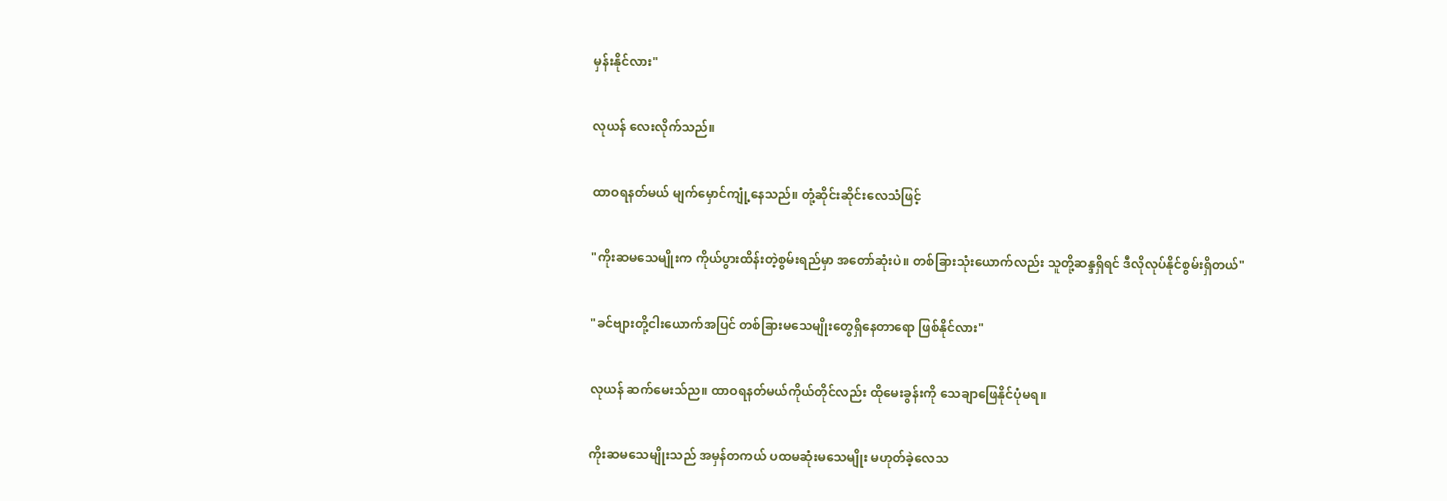မှန်းနိုင်လား"

လုယန် လေးလိုက်သည်။

ထာဝရနတ်မယ် မျက်မှောင်ကျုံ့နေသည်။ တုံ့ဆိုင်းဆိုင်းလေသံဖြင့်

"ကိုးဆမသေမျိုးက ကိုယ်ပွားထိန်းတဲ့စွမ်းရည်မှာ အတော်ဆုံးပဲ။ တစ်ခြားသုံးယောက်လည်း သူတို့ဆန္ဒရှိရင် ဒီလိုလုပ်နိုင်စွမ်းရှိတယ်"

"ခင်ဗျားတို့ငါးယောက်အပြင် တစ်ခြားမသေမျိုးတွေရှိနေတာရော ဖြစ်နိုင်လား"

လုယန် ဆက်မေးသ်ည။ ထာဝရနတ်မယ်ကိုယ်တိုင်လည်း ထိုမေးခွန်းကို သေချာဖြေနိုင်ပုံမရ။

ကိုးဆမသေမျိုးသည် အမှန်တကယ် ပထမဆုံးမသေမျိုး မဟုတ်ခဲ့လေသ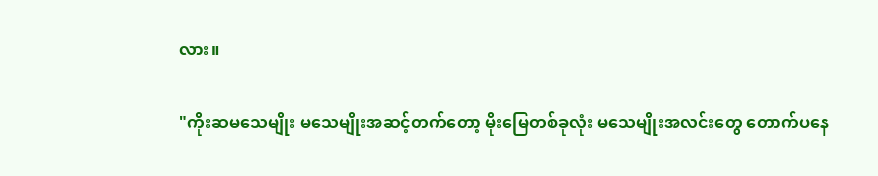လား။

"ကိုးဆမသေမျိုး မသေမျိုးအဆင့်တက်တော့ မိုးမြေတစ်ခုလုံး မသေမျိုးအလင်းတွေ တောက်ပနေ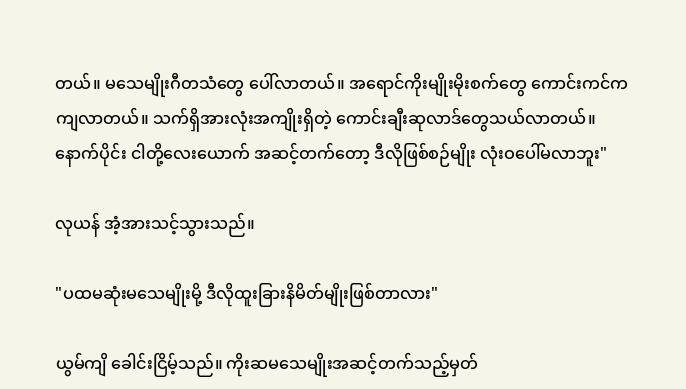တယ်။ မသေမျိုးဂီတသံတွေ ပေါ်လာတယ်။ အရောင်ကိုးမျိုးမိုးစက်တွေ ကောင်းကင်ကကျလာတယ်။ သက်ရှိအားလုံးအကျိုးရှိတဲ့ ကောင်းချီးဆုလာဒ်တွေသယ်လာတယ်။ နောက်ပိုင်း ငါတို့လေးယောက် အဆင့်တက်တော့ ဒီလိုဖြစ်စဉ်မျိုး လုံးဝပေါ်မလာဘူး"

လုယန် အံ့အားသင့်သွားသည်။

"ပထမဆုံးမသေမျိုးမို့ ဒီလိုထူးခြားနိမိတ်မျိုးဖြစ်တာလား"

ယွမ်ကျိ ခေါင်းငြိမ့်သည်။ ကိုးဆမသေမျိုးအဆင့်တက်သည့်မှတ်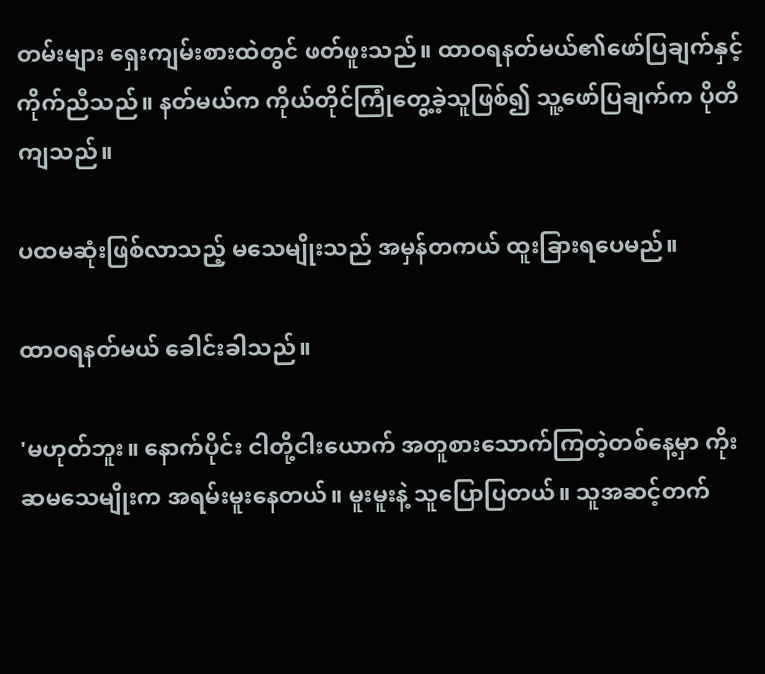တမ်းများ ရှေးကျမ်းစားထဲတွင် ဖတ်ဖူးသည်။ ထာဝရနတ်မယ်၏ဖော်ပြချက်နှင့် ကိုက်ညီသည်။ နတ်မယ်က ကိုယ်တိုင်ကြုံတွေ့ခဲ့သူဖြစ်၍ သူ့ဖော်ပြချက်က ပိုတိကျသည်။

ပထမဆုံးဖြစ်လာသည့် မသေမျိုးသည် အမှန်တကယ် ထူးခြားရပေမည်။

ထာဝရနတ်မယ် ခေါင်းခါသည်။

'မဟုတ်ဘူး။ နောက်ပိုင်း ငါတို့ငါးယောက် အတူစားသောက်ကြတဲ့တစ်နေ့မှာ ကိုးဆမသေမျိုးက အရမ်းမူးနေတယ်။ မူးမူးနဲ့ သူပြောပြတယ်။ သူအဆင့်တက်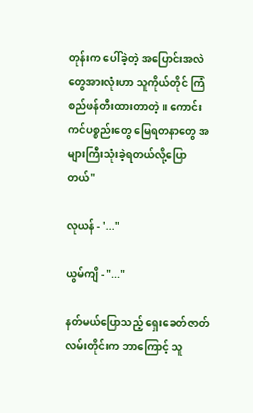တုန်းက ပေါ်ခဲ့တဲ့ အပြောင်းအလဲတွေအားလုံးဟာ သူကိုယ်တိုင် ကြံစည်ဖန်တီးထားတာတဲ့။ ကောင်းကင်ပစ္စည်းတွေ မြေရတနာတွေ အများကြီးသုံးခဲ့ရတယ်လို့ပြောတယ်"

လုယန် - '..."

ယွမ်ကျိ - "..."

နတ်မယ်ပြောသည့် ရှေးခေတ်ဇာတ်လမ်းတိုင်းက ဘာကြောင့် သူ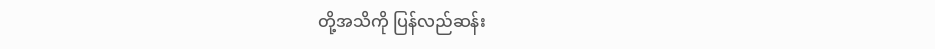တို့အသိကို ပြန်လည်ဆန်း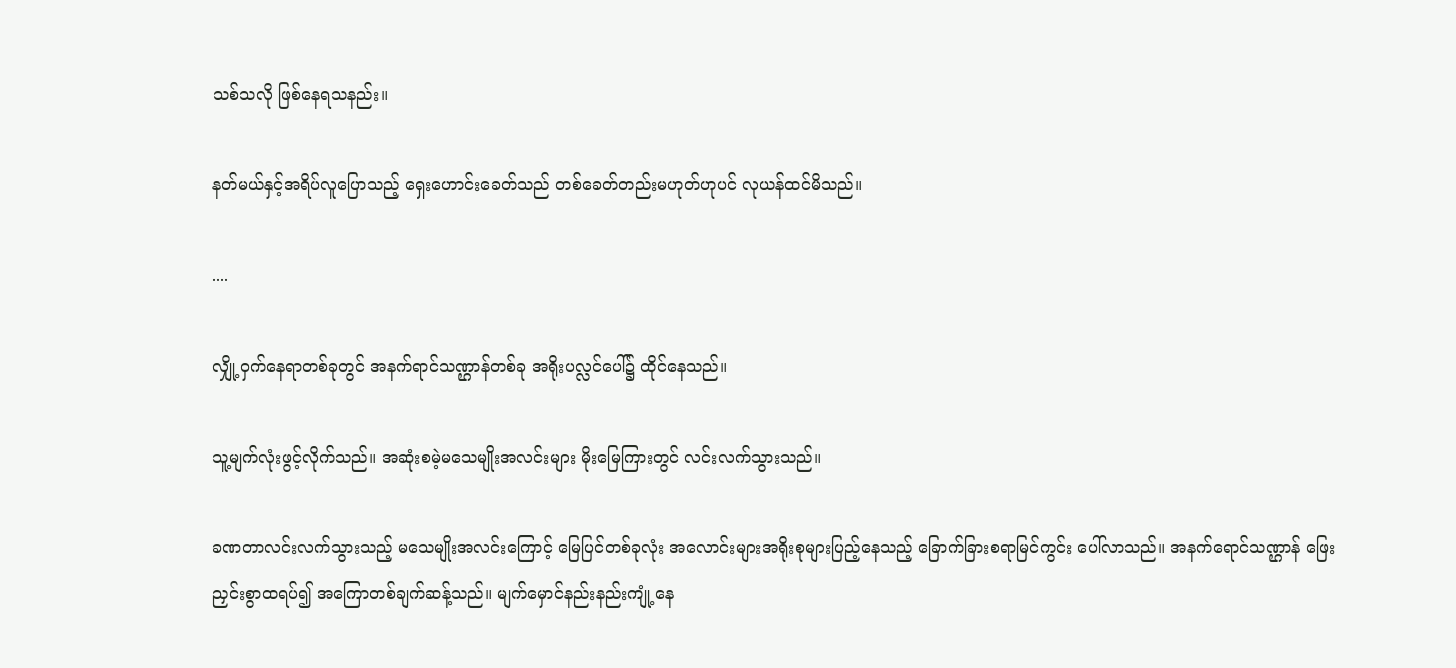သစ်သလို ဖြစ်နေရသနည်း။

နတ်မယ်နှင့်အရိပ်လူပြောသည့် ရှေးဟောင်းခေတ်သည် တစ်ခေတ်တည်းမဟုတ်ဟုပင် လုယန်ထင်မိသည်။

....

လျှို့ဝှက်နေရာတစ်ခုတွင် အနက်ရာင်သဏ္ဌာန်တစ်ခု အရိုးပလ္လင်ပေါ်၌ ထိုင်နေသည်။

သူ့မျက်လုံးဖွင့်လိုက်သည်။ အဆုံးစမဲ့မသေမျိုးအလင်းများ မိုးမြေကြားတွင် လင်းလက်သွားသည်။

ခဏတာလင်းလက်သွားသည့် မသေမျိုးအလင်းကြောင့် မြေပြင်တစ်ခုလုံး အလောင်းများအရိုးစုများပြည့်နေသည့် ခြောက်ခြားစရာမြင်ကွင်း ပေါ်လာသည်။ အနက်ရောင်သဏ္ဌာန် ဖြေးညှင်းစွာထရပ်၍ အကြောတစ်ချက်ဆန့်သည်။ မျက်မှောင်နည်းနည်းကျုံ့နေ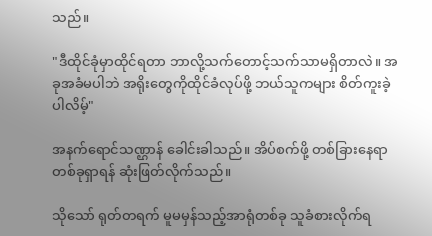သည်။

"ဒီထိုင်ခုံမှာထိုင်ရတာ ဘာလို့သက်တောင့်သက်သာမရှိတာလဲ။ အခုအခံမပါဘဲ အရိုးတွေကိုထိုင်ခံလုပ်ဖို့ ဘယ်သူကများ စိတ်ကူးခဲ့ပါလိမ့်"

အနက်ရောင်သဏ္ဌာန် ခေါင်းခါသည်။ အိပ်စက်ဖို့ တစ်ခြားနေရာတစ်ခုရှာရန် ဆုံးဖြတ်လိုက်သည်။

သို‌သော် ရုတ်တရက် မူမမှန်သည့်အာရုံတစ်ခု သူခံစားလိုက်ရ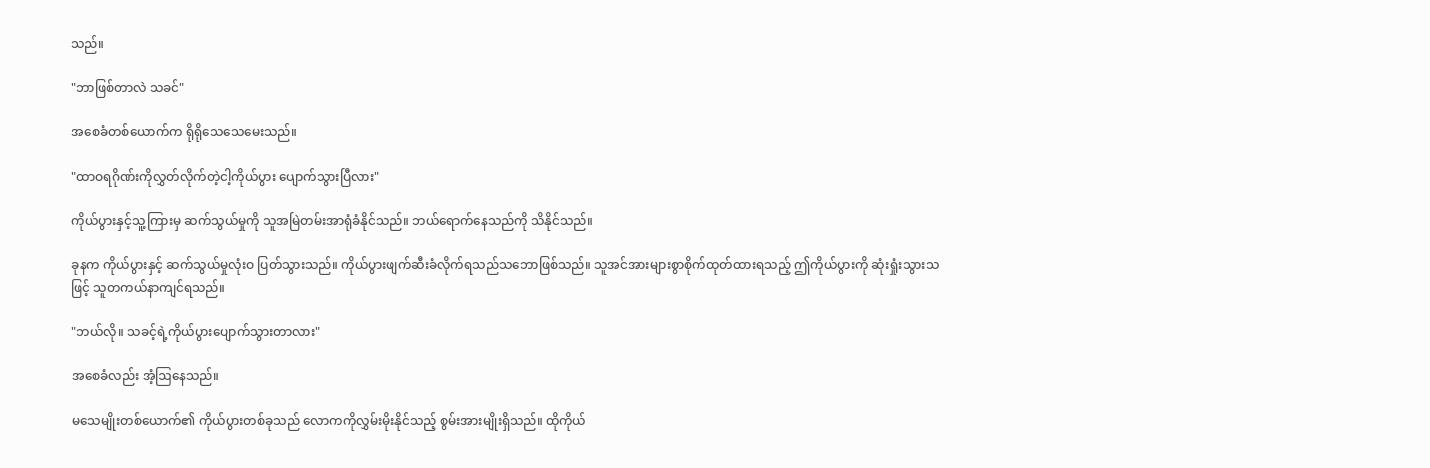သည်။

"ဘာဖြစ်တာလဲ သခင်"

အစေခံတစ်ယောက်က ရိုရိုသေသေမေးသည်။

"ထာဝရဂိုဏ်းကိုလွှတ်လိုက်တဲ့ငါ့ကိုယ်ပွား ပျောက်သွားပြီလား"

ကိုယ်ပွားနှင့်သူ့ကြားမှ ဆက်သွယ်မှုကို သူအမြဲတမ်းအာရုံခံနိုင်သည်။ ဘယ်ရောက်နေသည်ကို သိနိုင်သည်။

ခုနက ကိုယ်ပွားနှင့် ဆက်သွယ်မှုလုံးဝ ပြတ်သွားသည်။ ကိုယ်ပွားဖျက်ဆီးခံလိုက်ရသည်သဘောဖြစ်သည်။ သူအင်အားများစွာစိုက်ထုတ်ထားရသည့် ဤကိုယ်ပွားကို ဆုံးရှုံးသွားသဖြင့် သူတကယ်နာကျင်ရသည်။

"ဘယ်လို။ သခင့်ရဲ့ကိုယ်ပွား‌ပျောက်သွားတာလား"

အစေခံလည်း အံ့ဩနေသည်။

မသေမျိုးတစ်ယောက်၏ ကိုယ်ပွားတစ်ခုသည် လောကကိုလွှမ်းမိုးနိုင်သည့် စွမ်းအားမျိုးရှိသည်။ ထိုကိုယ်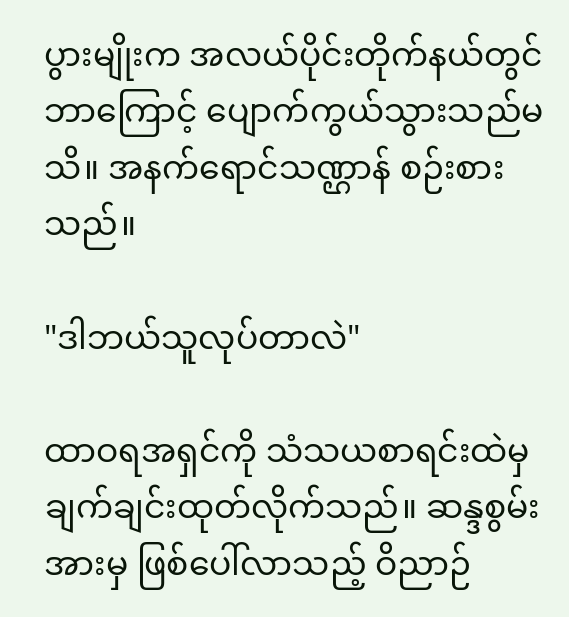ပွားမျိုးက အလယ်ပိုင်းတိုက်နယ်တွင် ဘာကြောင့် ပျောက်ကွယ်သွားသည်မသိ။ အနက်ရောင်သဏ္ဌာန် စဉ်းစားသည်။

"ဒါဘယ်သူလုပ်တာလဲ"

ထာဝရအရှင်ကို သံသယစာရင်းထဲမှချက်ချင်းထုတ်လိုက်သည်။ ဆန္ဒစွမ်းအားမှ ဖြစ်ပေါ်လာသည့် ဝိညာဉ်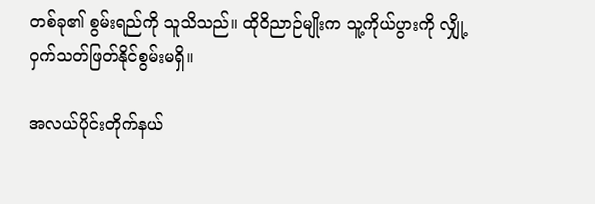တစ်ခု၏ စွမ်းရည်ကို သူသိသည်။ ထိုဝိညာဉ်မျိုးက သူ့ကိုယ်ပွားကို လျှို့ဝှက်သတ်ဖြတ်နိုင်စွမ်းမရှိ။

အလယ်ပိုင်းတိုက်နယ်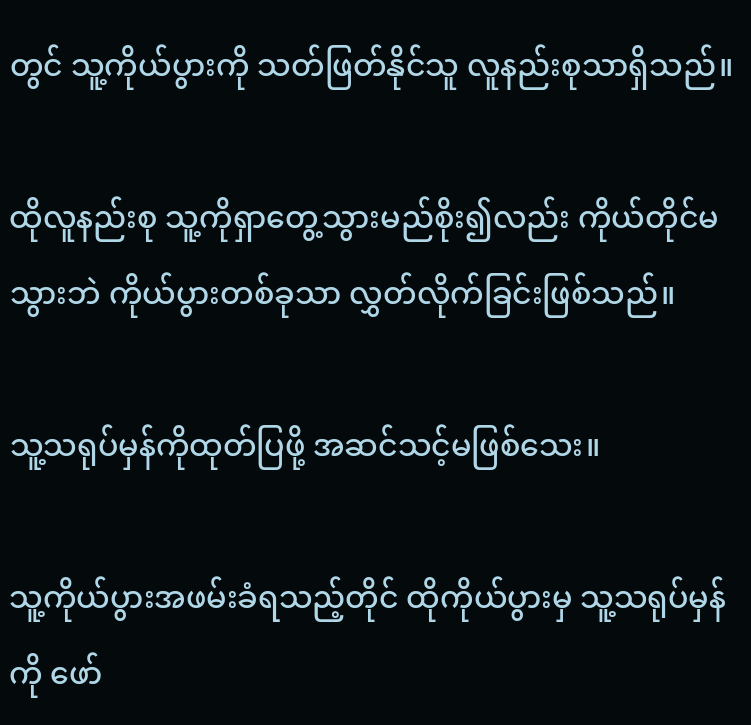တွင် သူ့ကိုယ်ပွားကို သတ်ဖြတ်နိုင်သူ လူနည်းစုသာရှိသည်။

ထိုလူနည်းစု သူ့ကိုရှာတွေ့သွားမည်စိုး၍လည်း ကိုယ်တိုင်မသွားဘဲ ကိုယ်ပွားတစ်ခုသာ လွှတ်လိုက်ခြင်းဖြစ်သည်။

သူ့သရုပ်မှန်ကိုထုတ်ပြဖို့ အဆင်သင့်မဖြစ်သေး။

သူ့ကိုယ်ပွားအဖမ်းခံရသည့်တိုင် ထိုကိုယ်ပွားမှ သူ့သရုပ်မှန်ကို ဖော်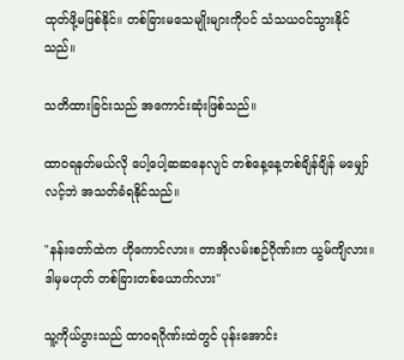ထုတ်ဖို့မဖြစ်နိုင်။ တစ်ခြားမသေမျိုးများကိုပင် သံသယဝင်သွားနိုင်သည်။

သတိထားခြင်းသည် အကောင်းဆုံးဖြစ်သည်။

ထာဝရနတ်မယ်လို ပေါ့ပေါ့ဆဆနေလျင် တစ်နေ့နေ့တစ်ချိန်ချိန် မမျှော်လင့်ဘဲ အသတ်ခံရနိုင်သည်။

"နန်းတော်ထဲက ဟိုကောင်လား။ တာအိုလမ်းစဉ်ဂိုဏ်းက ယွမ်ကျိလား။ ဒါမှမဟုတ် တစ်ခြားတစ်ယောက်လား"

သူ့ကိုယ်ပွားသည် ထာဝရဂိုဏ်းထဲတွင် ပုန်းအောင်း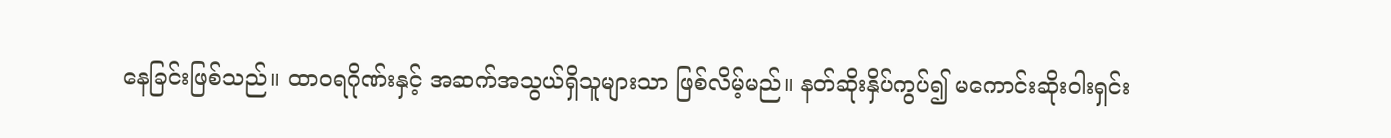နေခြင်းဖြစ်သည်။ ထာဝရဂိုဏ်းနှင့် အဆက်အသွယ်ရှိသူများသာ ဖြစ်လိမ့်မည်။ နတ်ဆိုးနှိပ်ကွပ်၍ မကောင်းဆိုးဝါးရှင်း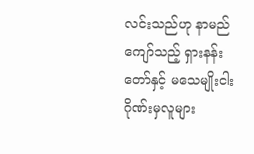လင်းသည်ဟု နာမည်ကျော်သည့် ရှားနန်းတော်နှင့် မသေမျိုးငါးဂိုဏ်းမှလူများ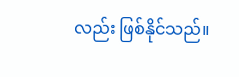လည်း ဖြစ်နိုင်သည်။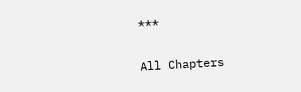***

All Chapters